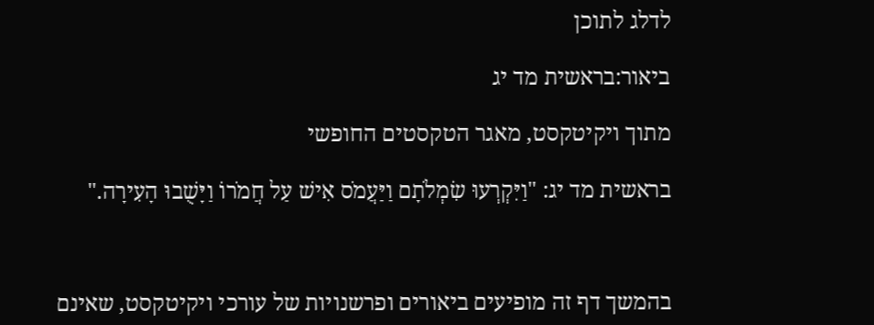לדלג לתוכן

ביאור:בראשית מד יג

מתוך ויקיטקסט, מאגר הטקסטים החופשי

בראשית מד יג: "וַיִּקְרְעוּ שִׂמְלֹתָם וַיַּעֲמֹס אִישׁ עַל חֲמֹרוֹ וַיָּשֻׁבוּ הָעִירָה."



בהמשך דף זה מופיעים ביאורים ופרשנויות של עורכי ויקיטקסט, שאינם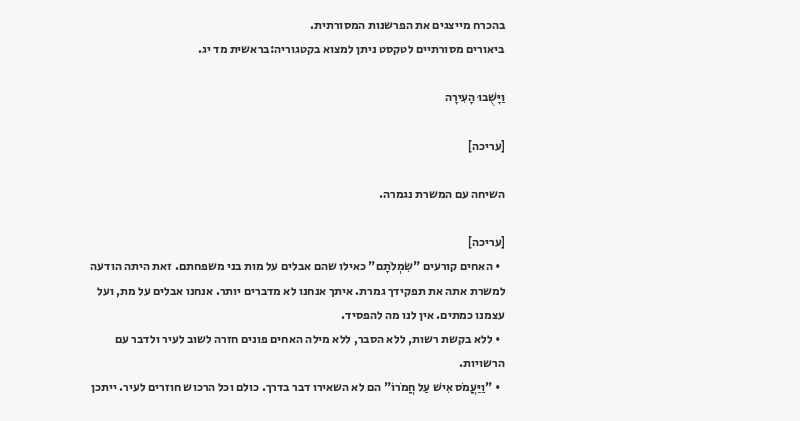בהכרח מייצגים את הפרשנות המסורתית.
ביאורים מסורתיים לטקסט ניתן למצוא בקטגוריה:בראשית מד יג.

וַיָּשֻׁבוּ הָעִירָה

[עריכה]

השיחה עם המשרת נגמרה.

[עריכה]
  • האחים קורעים "שִׂמְלֹתָם" כאילו שהם אבלים על מות בני משפחתם. זאת היתה הודעה למשרת אתה את תפקידך גמרת. איתך אנחנו לא מדברים יותר. אנחנו אבלים על מת, ועל עצמנו כמתים. אין לנו מה להפסיד.
  • ללא בקשת רשות, ללא הסבר, ללא מילה האחים פונים חזרה לשוב לעיר ולדבר עם הרשויות.
  • "וַיַּעֲמֹס אִישׁ עַל חֲמֹרוֹ" הם לא השאירו דבר בדרך. כולם וכל הרכוש חוזרים לעיר. ייתכן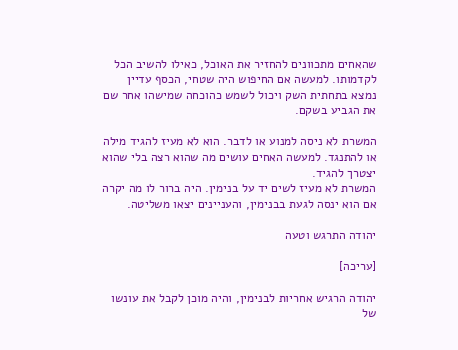שהאחים מתכוונים להחזיר את האוכל, כאילו להשיב הכל לקדמותו. למעשה אם החיפוש היה שטחי, הכסף עדיין נמצא בתחתית השק ויכול לשמש כהוכחה שמישהו אחר שם את הגביע בשקם.

המשרת לא ניסה למנוע או לדבר. הוא לא מעיז להגיד מילה או להתנגד. למעשה האחים עושים מה שהוא רצה בלי שהוא יצטרך להגיד.
המשרת לא מעיז לשים יד על בנימין. היה ברור לו מה יקרה אם הוא ינסה לגעת בבנימין, והעניינים יצאו משליטה.

יהודה התרגש וטעה

[עריכה]

יהודה הרגיש אחריות לבנימין, והיה מוכן לקבל את עונשו של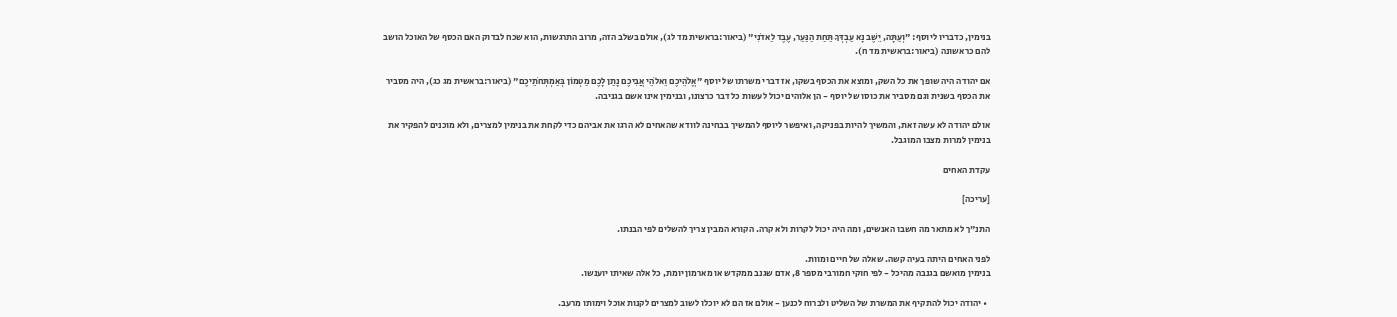בנימין, כדבריו ליוסף: "וְעַתָּה, יֵשֶׁב נָא עַבְדְּךָ תַּחַת הַנַּעַר, עֶבֶד לַאדֹנִי" (ביאור:בראשית מד לג), אולם בשלב הזה, מרוב התרגשות, הוא שכח לבדוק האם הכסף של האוכל הושב להם כראשונה (ביאור:בראשית מד ח).

אם יהודה היה שופך את כל השק, ומוצא את הכסף בשקו, אז דברי משרתו של יוסף "אֱלֹהֵיכֶם וֵאלֹהֵי אֲבִיכֶם נָתַן לָכֶם מַטְמוֹן בְּאַמְתְּחֹתֵיכֶם" (ביאור:בראשית מג כג), היה מסביר את הכסף בשנית וגם מסביר את כוסו של יוסף - הן אלוהים יכול לעשות כל דבר כרצונו, ובנימין אינו אשם בגניבה.

אולם יהודה לא עשה זאת, והמשיך להיות בפניקה, ואיפשר ליוסף להמשיך בבחינה לוודא שהאחים לא הרגו את אביהם כדי לקחת את בנימין למצרים, ולא מוכנים להפקיר את בנימין למרות מצבו המוגבל.

עקדת האחים

[עריכה]

התנ"ך לא מתאר מה חשבו האנשים, ומה היה יכול לקרות ולא קרה. הקורא המבין צריך להשלים לפי הבנתו.

לפני האחים היתה בעיה קשה. שאלה של חיים ומוות.
בנימין מואשם בגנבה מהיכל - לפי חוקי חמורבי מספר 8, אדם שגנב ממקדש או מארמון יומת, כל אלה שאיתו יוענשו.

  • יהודה יכול להתקיף את המשרת של השליט ולברוח לכנען - אולם אז הם לא יוכלו לשוב למצרים לקנות אוכל וימותו מרעב.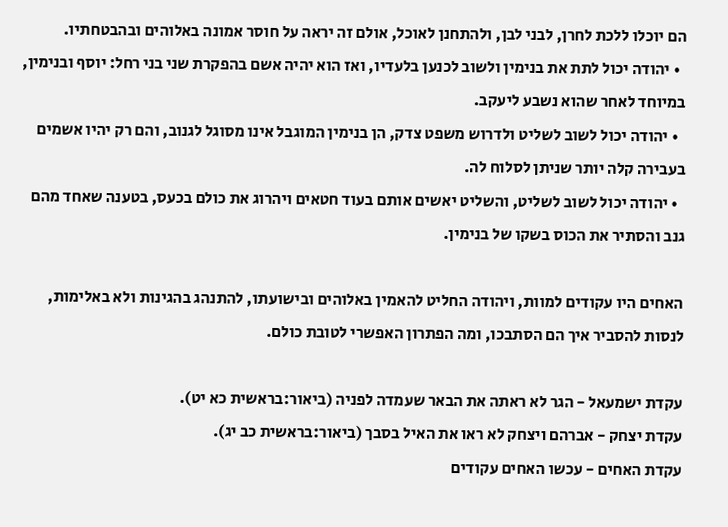הם יוכלו ללכת לחרן, לבני לבן, ולהתחנן לאוכל, אולם זה יראה על חוסר אמונה באלוהים ובהבטחתיו.
  • יהודה יכול לתת את בנימין ולשוב לכנען בלעדיו, ואז הוא יהיה אשם בהפקרת שני בני רחל: יוסף ובנימין, במיוחד לאחר שהוא נשבע ליעקב.
  • יהודה יכול לשוב לשליט ולדרוש משפט צדק, הן בנימין המוגבל אינו מסוגל לגנוב, והם רק יהיו אשמים בעבירה קלה יותר שניתן לסלוח לה.
  • יהודה יכול לשוב לשליט, והשליט יאשים אותם בעוד חטאים ויהרוג את כולם בכעס, בטענה שאחד מהם גנב והסתיר את הכוס בשקו של בנימין.

האחים היו עקודים למוות, ויהודה החליט להאמין באלוהים ובישועתו, להתנהג בהגינות ולא באלימות, לנסות להסביר איך הם הסתבכו, ומה הפתרון האפשרי לטובת כולם.

עקדת ישמעאל - הגר לא ראתה את הבאר שעמדה לפניה (ביאור:בראשית כא יט).
עקדת יצחק - אברהם ויצחק לא ראו את האיל בסבך (ביאור:בראשית כב יג).
עקדת האחים - עכשו האחים עקודים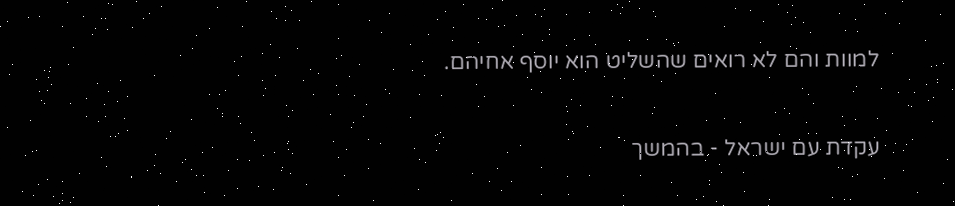למוות והם לא רואים שהשליט הוא יוסף אחיהם.

עקדת עם ישראל - בהמשך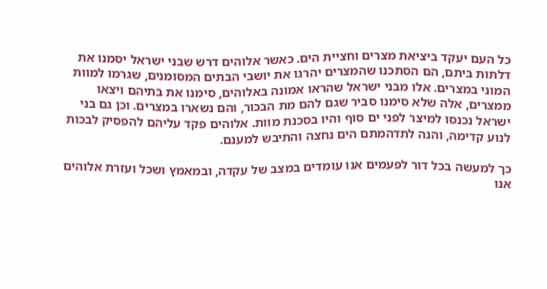כל העם יעקד ביציאת מצרים וחציית הים. כאשר אלוהים דרש שבני ישראל יסמנו את דלתות ביתם, הם הסתכנו שהמצרים יהרגו את יושבי הבתים המסומנים, שגרמו למוות המוני במצרים. אלו מבני ישראל שהראו אמונה באלוהים, סימנו את בתיהם ויצאו ממצרים, אלה שלא סימנו סביר שגם להם מת הבכור, והם נשארו במצרים. וכן גם בני ישראל נכנסו למיצר לפני ים סוף והיו בסכנת מוות. אלוהים פקד עליהם להפסיק לבכות לנוע קדימה, והנה לתדהמתם הים נחצה והתיבש למענם.

כך למעשה בכל דור לפעמים אנו עומדים במצב של עקדה, ובמאמץ ושכל ועזרת אלוהים אנו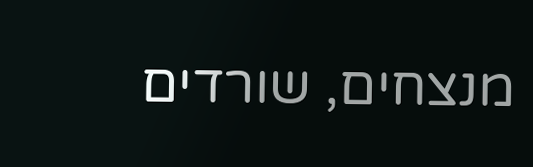מנצחים, שורדים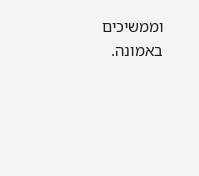וממשיכים באמונה.